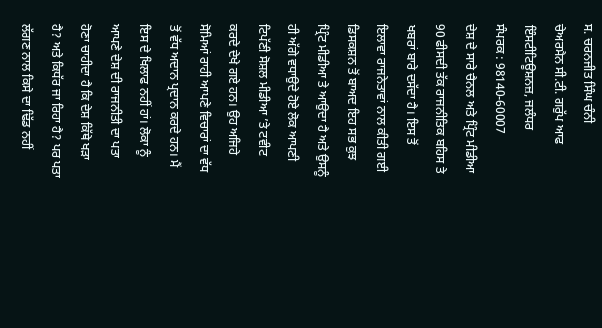ਸ. ਚਰਨਜੀਤ ਸਿੰਘ ਚੰਨੀ
ਚੇਅਰਮੈਨ ਸੀ.ਟੀ. ਗਰੁੱਪ ਆਫ ਇੰਸਟੀਟਿਊਸ਼ਨਜ਼, ਜਲੰਧਰ
ਸੰਪਰਕ : 98140-60007
ਦੇਸ਼ ਦੇ ਸਾਰੇ ਚੈਨਲ ਅਤੇ ਪ੍ਰਿੰਟ ਮੀਡੀਆ 90 ਫੀਸਦੀ ਤੱਕ ਰਾਜਨੀਤਿਕ ਬਹਿਸ ਤੇ ਖਬਰਾਂ ਬਾਰੇ ਦਸੱਦਾ ਹੈ। ਇਸ ਤੋਂ ਇਲਾਵਾ ਰਾਜਨੇਤਾਵਾਂ ਨਾਲ ਕੀਤੀ ਗਈ ਡਿਸਕਸ਼ਨ ਤੋਂ ਬਾਅਦ ਇਹ ਸਭ ਕੁਝ ਪ੍ਰਿੰਟ ਮੀਡੀਆ ਤੇ ਆਉਦਾ ਹੈ ਅਤੇ ਉਸਨੂੰ ਹੀ ਅੱਗੇ ਵਧਾਉਦੇ ਹੋਏ ਲੋਕ ਆਪਣੀ ਟਿਪੱਣੀ ਸੋਸ਼ਲ ਮੀਡੀਆ ’ਤੇ ਟਵੀਟ ਕਰਦੇ ਦੇਖੇ ਗਏ ਹਨ। ਉਹ ਅਜਿਹੇ ਸੋਮਿਆਂ ਰਾਹੀ ਆਪਣੇ ਵਿਚਾਰਾਂ ਦਾ ਵੱਧ ਤੋਂ ਵੱਧ ਅਦਾਨ ਪ੍ਰਦਾਨ ਕਰਦੇ ਹਨ। ਮੈਂ ਇਸ ਦੇ ਖਿਲਾਫ ਨਹੀਂ ਹਾਂ। ਲੋਕਾ ਨੂੰ ਆਪਣੇ ਦੇਸ਼ ਦੀ ਰਾਜਨੀਤੀ ਦਾ ਪਤਾ ਹੋਣਾ ਚਾਹੀਦਾ ਹੈ ਕਿ ਦੇਸ਼ ਕਿੱਥੇ ਖੜਾ ਹੈ? ਅਤੇ ਕਿਧੱਰ ਜਾ ਰਿਹਾ ਹੈ? ਪਰ ਪਤਾ ਲੱਗਣ ਨਾਲ ਕਿਸੇ ਦਾ ਢਿੱਡ ਨਹੀਂ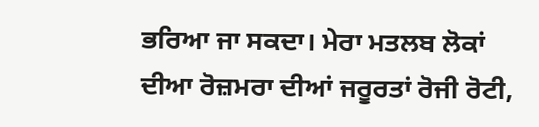ਭਰਿਆ ਜਾ ਸਕਦਾ। ਮੇਰਾ ਮਤਲਬ ਲੋਕਾਂ ਦੀਆ ਰੋਜ਼ਮਰਾ ਦੀਆਂ ਜਰੂਰਤਾਂ ਰੋਜੀ ਰੋਟੀ,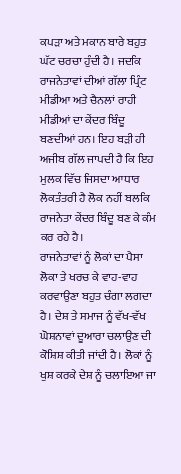ਕਪੜਾ ਅਤੇ ਮਕਾਨ ਬਾਰੇ ਬਹੁਤ ਘੱਟ ਚਰਚਾ ਹੁੰਦੀ ਹੈ। ਜਦਕਿ ਰਾਜਨੇਤਾਵਾਂ ਦੀਆਂ ਗੱਲਾ ਪ੍ਰਿੰਟ ਮੀਡੀਆ ਅਤੇ ਚੈਨਲਾਂ ਰਾਹੀ ਮੀਡੀਆਂ ਦਾ ਕੇਂਦਰ ਬਿੰਦੂ ਬਣਦੀਆਂ ਹਨ। ਇਹ ਬੜੀ ਹੀ ਅਜੀਬ ਗੱਲ ਜਾਪਦੀ ਹੈ ਕਿ ਇਹ ਮੁਲਕ ਵਿੱਚ ਜਿਸਦਾ ਆਧਾਰ ਲੋਕਤੰਤਰੀ ਹੈ ਲੋਕ ਨਹੀਂ ਬਲਕਿ ਰਾਜਨੇਤਾ ਕੇਂਦਰ ਬਿੰਦੂ ਬਣ ਕੇ ਕੰਮ ਕਰ ਰਹੇ ਹੈ।
ਰਾਜਨੇਤਾਵਾਂ ਨੂੰ ਲੋਕਾਂ ਦਾ ਪੈਸਾ ਲੋਕਾ ਤੇ ਖਰਚ ਕੇ ਵਾਹ-ਵਾਹ ਕਰਵਾਉਣਾ ਬਹੁਤ ਚੰਗਾ ਲਗਦਾ ਹੈ। ਦੇਸ਼ ਤੇ ਸਮਾਜ ਨੂੰ ਵੱਖ-ਵੱਖ ਘੋਸ਼ਨਾਵਾਂ ਦੂਆਰਾ ਚਲਾਉਣ ਦੀ ਕੋਸ਼ਿਸ਼ ਕੀਤੀ ਜਾਂਦੀ ਹੈ। ਲੋਕਾਂ ਨੂੰ ਖੁਸ਼ ਕਰਕੇ ਦੇਸ਼ ਨੂੰ ਚਲਾਇਆ ਜਾ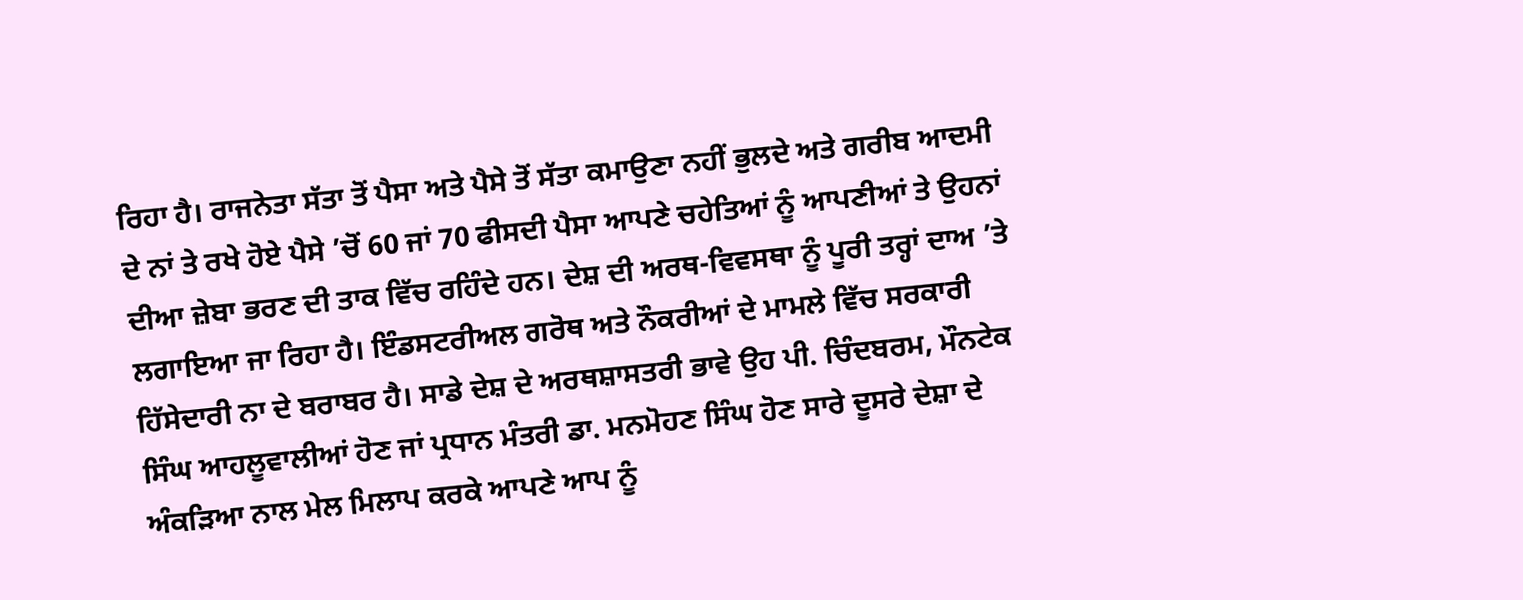ਰਿਹਾ ਹੈ। ਰਾਜਨੇਤਾ ਸੱਤਾ ਤੋਂ ਪੈਸਾ ਅਤੇ ਪੈਸੇ ਤੋਂ ਸੱਤਾ ਕਮਾਉਣਾ ਨਹੀਂ ਭੁਲਦੇ ਅਤੇ ਗਰੀਬ ਆਦਮੀ ਦੇ ਨਾਂ ਤੇ ਰਖੇ ਹੋਏ ਪੈਸੇ ’ਚੋਂ 60 ਜਾਂ 70 ਫੀਸਦੀ ਪੈਸਾ ਆਪਣੇ ਚਹੇਤਿਆਂ ਨੂੰ ਆਪਣੀਆਂ ਤੇ ਉਹਨਾਂ ਦੀਆ ਜ਼ੇਬਾ ਭਰਣ ਦੀ ਤਾਕ ਵਿੱਚ ਰਹਿੰਦੇ ਹਨ। ਦੇਸ਼ ਦੀ ਅਰਥ-ਵਿਵਸਥਾ ਨੂੰ ਪੂਰੀ ਤਰ੍ਹਾਂ ਦਾਅ ’ਤੇ ਲਗਾਇਆ ਜਾ ਰਿਹਾ ਹੈ। ਇੰਡਸਟਰੀਅਲ ਗਰੋਥ ਅਤੇ ਨੌਕਰੀਆਂ ਦੇ ਮਾਮਲੇ ਵਿੱਚ ਸਰਕਾਰੀ ਹਿੱਸੇਦਾਰੀ ਨਾ ਦੇ ਬਰਾਬਰ ਹੈ। ਸਾਡੇ ਦੇਸ਼ ਦੇ ਅਰਥਸ਼ਾਸਤਰੀ ਭਾਵੇ ਉਹ ਪੀ. ਚਿੰਦਬਰਮ, ਮੌਨਟੇਕ ਸਿੰਘ ਆਹਲੂਵਾਲੀਆਂ ਹੋਣ ਜਾਂ ਪ੍ਰਧਾਨ ਮੰਤਰੀ ਡਾ. ਮਨਮੋਹਣ ਸਿੰਘ ਹੋਣ ਸਾਰੇ ਦੂਸਰੇ ਦੇਸ਼ਾ ਦੇ ਅੰਕੜਿਆ ਨਾਲ ਮੇਲ ਮਿਲਾਪ ਕਰਕੇ ਆਪਣੇ ਆਪ ਨੂੰ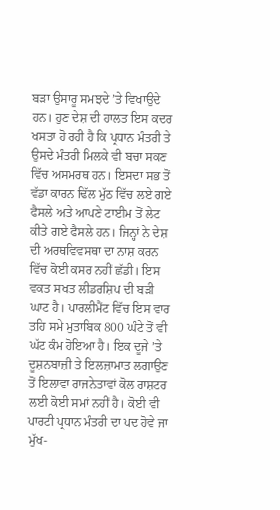ਬੜਾ ਉਸਾਰੂ ਸਮਝਦੇ ’ਤੇ ਵਿਖਾਉਦੇ ਹਨ। ਹੁਣ ਦੇਸ਼ ਦੀ ਹਾਲਤ ਇਸ ਕਦਰ ਖਸਤਾ ਹੋ ਰਹੀ ਹੈ ਕਿ ਪ੍ਰਧਾਨ ਮੰਤਰੀ ਤੇ ਉਸਦੇ ਮੰਤਰੀ ਮਿਲਕੇ ਵੀ ਬਚਾ ਸਕਣ ਵਿੱਚ ਅਸਮਰਥ ਹਨ। ਇਸਦਾ ਸਭ ਤੋਂ ਵੱਡਾ ਕਾਰਨ ਢਿੱਲ ਮੁੱਠ ਵਿੱਚ ਲਏ ਗਏ ਫੈਸਲੇ ਅਤੇ ਆਪਣੇ ਟਾਈਮ ਤੋਂ ਲੇਟ ਕੀਤੇ ਗਏ ਫੈਸਲੇ ਹਨ। ਜਿਨ੍ਹਾਂ ਨੇ ਦੇਸ਼ ਦੀ ਅਰਥਵਿਵਸਥਾ ਦਾ ਨਾਸ਼ ਕਰਨ ਵਿੱਚ ਕੋਈ ਕਸਰ ਨਹੀਂ ਛੱਡੀ। ਇਸ ਵਕਤ ਸਖਤ ਲੀਡਰਸ਼ਿਪ ਦੀ ਬੜੀ ਘਾਟ ਹੈ। ਪਾਰਲੀਮੈਂਟ ਵਿੱਚ ਇਸ ਵਾਰ ਤਹਿ ਸਮੇ ਮੁਤਾਬਿਕ 800 ਘੰਟੇ ਤੋਂ ਵੀ ਘੱਟ ਕੰਮ ਹੋਇਆ ਹੈ। ਇਕ ਦੂਜੇ ’ਤੇ ਦੂਸ਼ਨਬਾਜ਼ੀ ਤੇ ਇਲਜ਼ਾਮਾਤ ਲਗਾਉਣ ਤੋਂ ਇਲਾਵਾ ਰਾਜਨੇਤਾਵਾਂ ਕੋਲ ਰਾਸ਼ਟਰ ਲਈ ਕੋਈ ਸਮਾਂ ਨਹੀਂ ਹੈ। ਕੋਈ ਵੀ ਪਾਰਟੀ ਪ੍ਰਧਾਨ ਮੰਤਰੀ ਦਾ ਪਦ ਹੋਵੇ ਜਾ ਮੁੱਖ-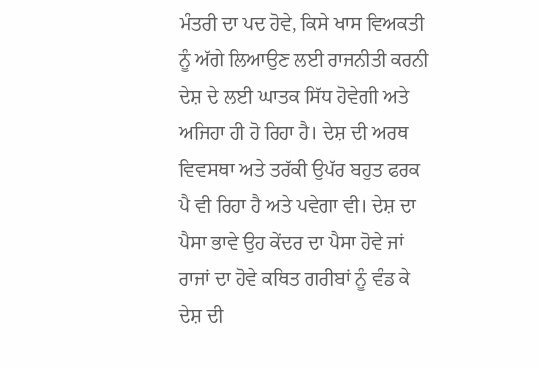ਮੰਤਰੀ ਦਾ ਪਦ ਹੋਵੇ, ਕਿਸੇ ਖਾਸ ਵਿਅਕਤੀ ਨੂੰ ਅੱਗੇ ਲਿਆਉਣ ਲਈ ਰਾਜਨੀਤੀ ਕਰਨੀ ਦੇਸ਼ ਦੇ ਲਈ ਘਾਤਕ ਸਿੱਧ ਹੋਵੇਗੀ ਅਤੇ ਅਜਿਹਾ ਹੀ ਹੋ ਰਿਹਾ ਹੈ। ਦੇਸ਼ ਦੀ ਅਰਥ ਵਿਵਸਥਾ ਅਤੇ ਤਰੱਕੀ ਉਪੱਰ ਬਹੁਤ ਫਰਕ ਪੈ ਵੀ ਰਿਹਾ ਹੈ ਅਤੇ ਪਵੇਗਾ ਵੀ। ਦੇਸ਼ ਦਾ ਪੈਸਾ ਭਾਵੇ ਉਹ ਕੇਂਦਰ ਦਾ ਪੈਸਾ ਹੋਵੇ ਜਾਂ ਰਾਜਾਂ ਦਾ ਹੋਵੇ ਕਥਿਤ ਗਰੀਬਾਂ ਨੂੰ ਵੰਡ ਕੇ ਦੇਸ਼ ਦੀ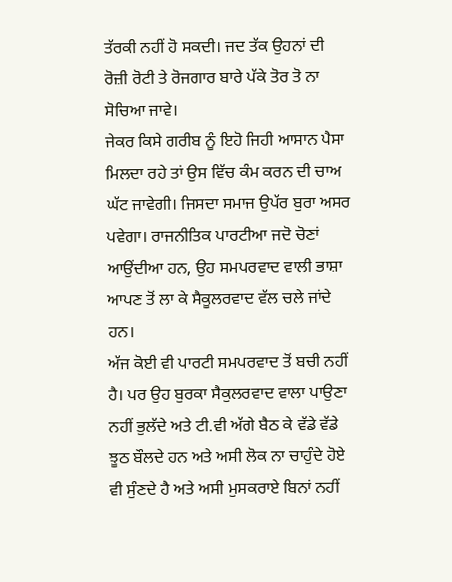ਤੱਰਕੀ ਨਹੀਂ ਹੋ ਸਕਦੀ। ਜਦ ਤੱਕ ਉਹਨਾਂ ਦੀ ਰੋਜ਼ੀ ਰੋਟੀ ਤੇ ਰੋਜਗਾਰ ਬਾਰੇ ਪੱਕੇ ਤੋਰ ਤੋ ਨਾ ਸੋਚਿਆ ਜਾਵੇ।
ਜੇਕਰ ਕਿਸੇ ਗਰੀਬ ਨੂੰ ਇਹੋ ਜਿਹੀ ਆਸਾਨ ਪੈਸਾ ਮਿਲਦਾ ਰਹੇ ਤਾਂ ਉਸ ਵਿੱਚ ਕੰਮ ਕਰਨ ਦੀ ਚਾਅ ਘੱਟ ਜਾਵੇਗੀ। ਜਿਸਦਾ ਸਮਾਜ ਉਪੱਰ ਬੁਰਾ ਅਸਰ ਪਵੇਗਾ। ਰਾਜਨੀਤਿਕ ਪਾਰਟੀਆ ਜਦੋ ਚੋਣਾਂ ਆਉਂਦੀਆ ਹਨ, ਉਹ ਸਮਪਰਵਾਦ ਵਾਲੀ ਭਾਸ਼ਾ ਆਪਣ ਤੋਂ ਲਾ ਕੇ ਸੈਕੂਲਰਵਾਦ ਵੱਲ ਚਲੇ ਜਾਂਦੇ ਹਨ।
ਅੱਜ ਕੋਈ ਵੀ ਪਾਰਟੀ ਸਮਪਰਵਾਦ ਤੋਂ ਬਚੀ ਨਹੀਂ ਹੈ। ਪਰ ਉਹ ਬੁਰਕਾ ਸੈਕੁਲਰਵਾਦ ਵਾਲਾ ਪਾਉਣਾ ਨਹੀਂ ਭੁਲੱਦੇ ਅਤੇ ਟੀ.ਵੀ ਅੱਗੇ ਬੈਠ ਕੇ ਵੱਡੇ ਵੱਡੇ ਝੂਠ ਬੌਲਦੇ ਹਨ ਅਤੇ ਅਸੀ ਲੋਕ ਨਾ ਚਾਹੁੰਦੇ ਹੋਏ ਵੀ ਸੁੰਣਦੇ ਹੈ ਅਤੇ ਅਸੀ ਮੁਸਕਰਾਏ ਬਿਨਾਂ ਨਹੀਂ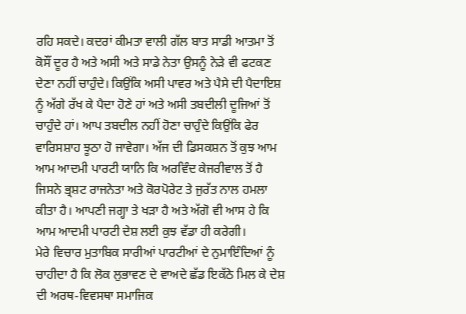ਰਹਿ ਸਕਦੇ। ਕਦਰਾਂ ਕੀਮਤਾ ਵਾਲੀ ਗੱਲ ਬਾਤ ਸਾਡੀ ਆਤਮਾ ਤੋਂ ਕੋਸੌਂ ਦੂਰ ਹੈ ਅਤੇ ਅਸੀ ਅਤੇ ਸਾਡੇ ਨੇਤਾ ਉਸਨੂੰ ਨੇੜੇ ਵੀ ਫਟਕਣ ਦੇਣਾ ਨਹੀਂ ਚਾਹੁੰਦੇ। ਕਿਉਂਕਿ ਅਸੀ ਪਾਵਰ ਅਤੇ ਪੈਸੇ ਦੀ ਪੈਦਾਇਸ਼ ਨੂੰ ਅੱਗੇ ਰੱਖ ਕੇ ਪੈਦਾ ਹੋਣੇ ਹਾਂ ਅਤੇ ਅਸੀ ਤਬਦੀਲੀ ਦੂਜਿਆਂ ਤੋਂ ਚਾਹੁੰਦੇ ਹਾਂ। ਆਪ ਤਬਦੀਲ ਨਹੀਂ ਹੋਣਾ ਚਾਹੁੰਦੇ ਕਿਉਂਕਿ ਫੇਰ ਵਾਰਿਸਸ਼ਾਹ ਝੂਠਾ ਹੋ ਜਾਵੇਗਾ। ਅੱਜ ਦੀ ਡਿਸਕਸ਼ਨ ਤੋਂ ਕੁਝ ਆਮ ਆਮ ਆਦਮੀ ਪਾਰਟੀ ਯਾਨਿ ਕਿ ਅਰਵਿੰਦ ਕੇਜਰੀਵਾਲ ਤੋਂ ਹੈ ਜਿਸਨੇ ਭ੍ਰਸ਼ਟ ਰਾਜਨੇਤਾ ਅਤੇ ਕੋਰਪੋਰੇਟ ਤੇ ਜੁਰੱਤ ਨਾਲ ਹਮਲਾ ਕੀਤਾ ਹੈ। ਆਪਣੀ ਜਗ੍ਹਾ ਤੇ ਖੜਾ ਹੈ ਅਤੇ ਅੱਗੋ ਵੀ ਆਸ ਹੇ ਕਿ ਆਮ ਆਦਮੀ ਪਾਰਟੀ ਦੇਸ਼ ਲਈ ਕੁਝ ਵੱਡਾ ਹੀ ਕਰੇਗੀ।
ਮੇਰੇ ਵਿਚਾਰ ਮੁਤਾਬਿਕ ਸਾਰੀਆਂ ਪਾਰਟੀਆਂ ਦੇ ਨੁਮਾਇੰਦਿਆਂ ਨੂੰ ਚਾਹੀਦਾ ਹੈ ਕਿ ਲੋਕ ਲੁਭਾਵਣ ਦੇ ਵਾਅਦੇ ਛੱਡ ਇਕੱਠੇ ਮਿਲ ਕੇ ਦੇਸ਼ ਦੀ ਅਰਥ-ਵਿਵਸਥਾ ਸਮਾਜਿਕ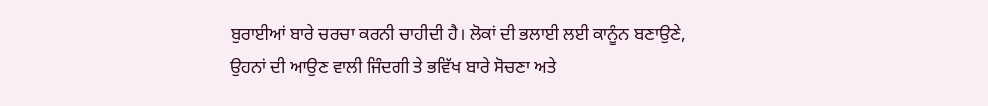ਬੁਰਾਈਆਂ ਬਾਰੇ ਚਰਚਾ ਕਰਨੀ ਚਾਹੀਦੀ ਹੈ। ਲੋਕਾਂ ਦੀ ਭਲਾਈ ਲਈ ਕਾਨੂੰਨ ਬਣਾਉਣੇ, ਉਹਨਾਂ ਦੀ ਆਉਣ ਵਾਲੀ ਜਿੰਦਗੀ ਤੇ ਭਵਿੱਖ ਬਾਰੇ ਸੋਚਣਾ ਅਤੇ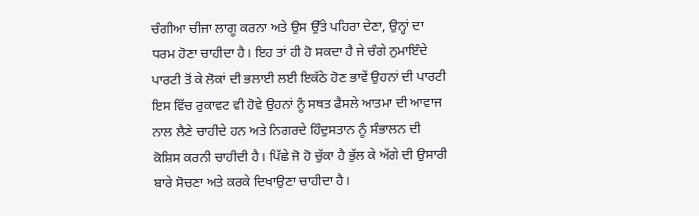ਚੰਗੀਆ ਚੀਜਾ ਲਾਗੂ ਕਰਨਾ ਅਤੇ ਉਸ ਉੱਤੇ ਪਹਿਰਾ ਦੇਣਾ, ਉਨ੍ਹਾਂ ਦਾ ਧਰਮ ਹੋਣਾ ਚਾਹੀਦਾ ਹੈ। ਇਹ ਤਾਂ ਹੀ ਹੋ ਸਕਦਾ ਹੈ ਜੇ ਚੰਗੇ ਨੁਮਾਇੰਦੇ ਪਾਰਟੀ ਤੋਂ ਕੇ ਲੋਕਾਂ ਦੀ ਭਲਾਈ ਲਈ ਇਕੱਠੇ ਹੋਣ ਭਾਵੇਂ ਉਹਨਾਂ ਦੀ ਪਾਰਟੀ ਇਸ ਵਿੱਚ ਰੁਕਾਵਟ ਵੀ ਹੋਵੇ ਉਹਨਾਂ ਨੂੰ ਸਥਤ ਫੈਸਲੇ ਆਤਮਾ ਦੀ ਆਵਾਜ ਨਾਲ ਲੈਣੇ ਚਾਹੀਦੇ ਹਨ ਅਤੇ ਨਿਗਰਦੇ ਹਿੰਦੁਸਤਾਨ ਨੂੰ ਸੰਭਾਲਨ ਦੀ ਕੋਸ਼ਿਸ ਕਰਨੀ ਚਾਹੀਦੀ ਹੈ। ਪਿੱਛੇ ਜੋ ਹੋ ਚੁੱਕਾ ਹੈ ਭੁੱਲ ਕੇ ਅੱਗੇ ਦੀ ਉਸਾਰੀ ਬਾਰੇ ਸੋਚਣਾ ਅਤੇ ਕਰਕੇ ਦਿਖਾਉਣਾ ਚਾਹੀਦਾ ਹੈ।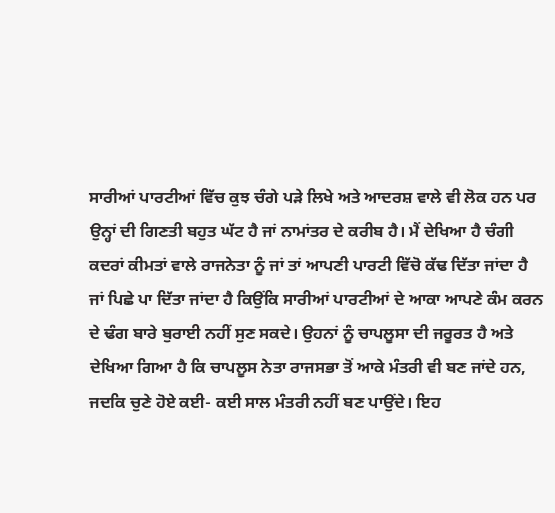ਸਾਰੀਆਂ ਪਾਰਟੀਆਂ ਵਿੱਚ ਕੁਝ ਚੰਗੇ ਪੜੇ ਲਿਖੇ ਅਤੇ ਆਦਰਸ਼ ਵਾਲੇ ਵੀ ਲੋਕ ਹਨ ਪਰ ਉਨ੍ਹਾਂ ਦੀ ਗਿਣਤੀ ਬਹੁਤ ਘੱਟ ਹੈ ਜਾਂ ਨਾਮਾਂਤਰ ਦੇ ਕਰੀਬ ਹੈ। ਮੈਂ ਦੇਖਿਆ ਹੈ ਚੰਗੀ ਕਦਰਾਂ ਕੀਮਤਾਂ ਵਾਲੇ ਰਾਜਨੇਤਾ ਨੂੰ ਜਾਂ ਤਾਂ ਆਪਣੀ ਪਾਰਟੀ ਵਿੱਚੋ ਕੱਢ ਦਿੱਤਾ ਜਾਂਦਾ ਹੈ ਜਾਂ ਪਿਛੇ ਪਾ ਦਿੱਤਾ ਜਾਂਦਾ ਹੈ ਕਿਉਂਕਿ ਸਾਰੀਆਂ ਪਾਰਟੀਆਂ ਦੇ ਆਕਾ ਆਪਣੇ ਕੰਮ ਕਰਨ ਦੇ ਢੰਗ ਬਾਰੇ ਬੁਰਾਈ ਨਹੀਂ ਸੁਣ ਸਕਦੇ। ਉਹਨਾਂ ਨੂੰ ਚਾਪਲੂਸਾ ਦੀ ਜਰੂਰਤ ਹੈ ਅਤੇ ਦੇਖਿਆ ਗਿਆ ਹੈ ਕਿ ਚਾਪਲੂਸ ਨੇਤਾ ਰਾਜਸਭਾ ਤੋਂ ਆਕੇ ਮੰਤਰੀ ਵੀ ਬਣ ਜਾਂਦੇ ਹਨ, ਜਦਕਿ ਚੁਣੇ ਹੋਏ ਕਈ- ਕਈ ਸਾਲ ਮੰਤਰੀ ਨਹੀਂ ਬਣ ਪਾਉਂਦੇ। ਇਹ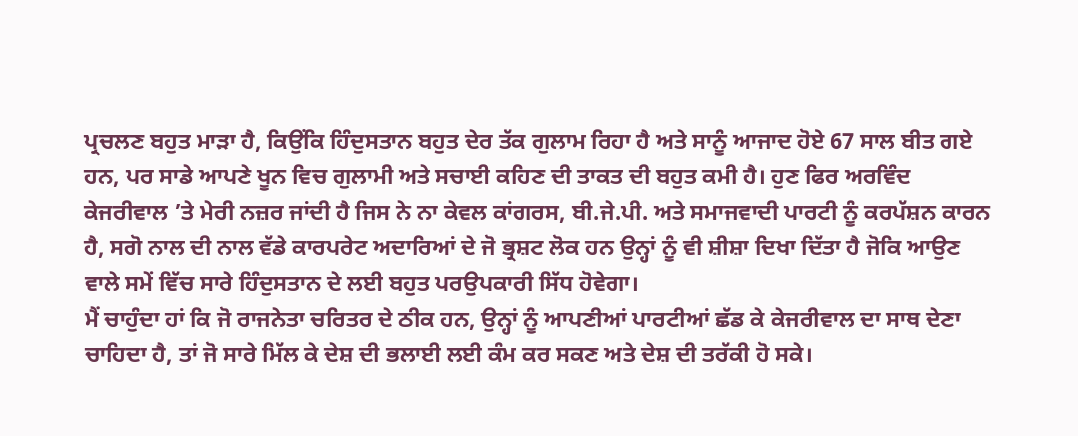ਪ੍ਰਚਲਣ ਬਹੁਤ ਮਾੜਾ ਹੈ, ਕਿਉਂਕਿ ਹਿੰਦੁਸਤਾਨ ਬਹੁਤ ਦੇਰ ਤੱਕ ਗੁਲਾਮ ਰਿਹਾ ਹੈ ਅਤੇ ਸਾਨੂੰ ਆਜਾਦ ਹੋਏ 67 ਸਾਲ ਬੀਤ ਗਏ ਹਨ, ਪਰ ਸਾਡੇ ਆਪਣੇ ਖੂਨ ਵਿਚ ਗੁਲਾਮੀ ਅਤੇ ਸਚਾਈ ਕਹਿਣ ਦੀ ਤਾਕਤ ਦੀ ਬਹੁਤ ਕਮੀ ਹੈ। ਹੁਣ ਫਿਰ ਅਰਵਿੰਦ ਕੇਜਰੀਵਾਲ ’ਤੇ ਮੇਰੀ ਨਜ਼ਰ ਜਾਂਦੀ ਹੈ ਜਿਸ ਨੇ ਨਾ ਕੇਵਲ ਕਾਂਗਰਸ, ਬੀ.ਜੇ.ਪੀ. ਅਤੇ ਸਮਾਜਵਾਦੀ ਪਾਰਟੀ ਨੂੰ ਕਰਪੱਸ਼ਨ ਕਾਰਨ ਹੈ, ਸਗੋ ਨਾਲ ਦੀ ਨਾਲ ਵੱਡੇ ਕਾਰਪਰੇਟ ਅਦਾਰਿਆਂ ਦੇ ਜੋ ਭ੍ਰਸ਼ਟ ਲੋਕ ਹਨ ਉਨ੍ਹਾਂ ਨੂੰ ਵੀ ਸ਼ੀਸ਼ਾ ਦਿਖਾ ਦਿੱਤਾ ਹੈ ਜੋਕਿ ਆਉਣ ਵਾਲੇ ਸਮੇਂ ਵਿੱਚ ਸਾਰੇ ਹਿੰਦੁਸਤਾਨ ਦੇ ਲਈ ਬਹੁਤ ਪਰਉਪਕਾਰੀ ਸਿੱਧ ਹੋਵੇਗਾ।
ਮੈਂ ਚਾਹੁੰਦਾ ਹਾਂ ਕਿ ਜੋ ਰਾਜਨੇਤਾ ਚਰਿਤਰ ਦੇ ਠੀਕ ਹਨ, ਉਨ੍ਹਾਂ ਨੂੰ ਆਪਣੀਆਂ ਪਾਰਟੀਆਂ ਛੱਡ ਕੇ ਕੇਜਰੀਵਾਲ ਦਾ ਸਾਥ ਦੇਣਾ ਚਾਹਿਦਾ ਹੈ, ਤਾਂ ਜੋ ਸਾਰੇ ਮਿੱਲ ਕੇ ਦੇਸ਼ ਦੀ ਭਲਾਈ ਲਈ ਕੰਮ ਕਰ ਸਕਣ ਅਤੇ ਦੇਸ਼ ਦੀ ਤਰੱਕੀ ਹੋ ਸਕੇ।